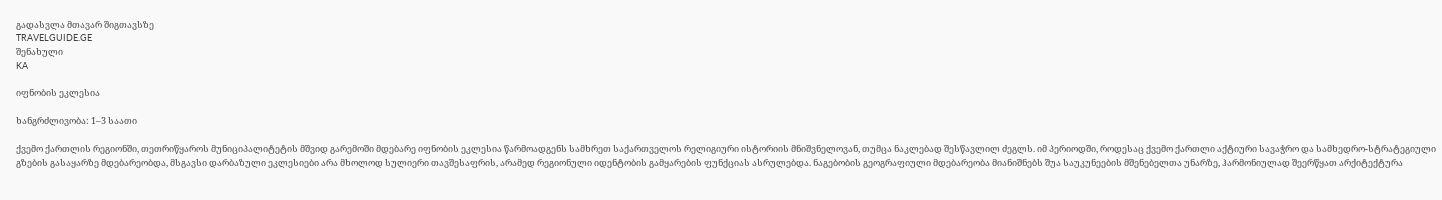გადასვლა მთავარ შიგთავსზე
TRAVELGUIDE.GE
შენახული
KA

იფნობის ეკლესია

ხანგრძლივობა: 1–3 საათი

ქვემო ქართლის რეგიონში, თეთრიწყაროს მუნიციპალიტეტის მშვიდ გარემოში მდებარე იფნობის ეკლესია წარმოადგენს სამხრეთ საქართველოს რელიგიური ისტორიის მნიშვნელოვან, თუმცა ნაკლებად შესწავლილ ძეგლს. იმ პერიოდში, როდესაც ქვემო ქართლი აქტიური სავაჭრო და სამხედრო-სტრატეგიული გზების გასაყარზე მდებარეობდა, მსგავსი დარბაზული ეკლესიები არა მხოლოდ სულიერი თავშესაფრის, არამედ რეგიონული იდენტობის გამყარების ფუნქციას ასრულებდა. ნაგებობის გეოგრაფიული მდებარეობა მიანიშნებს შუა საუკუნეების მშენებელთა უნარზე, ჰარმონიულად შეერწყათ არქიტექტურა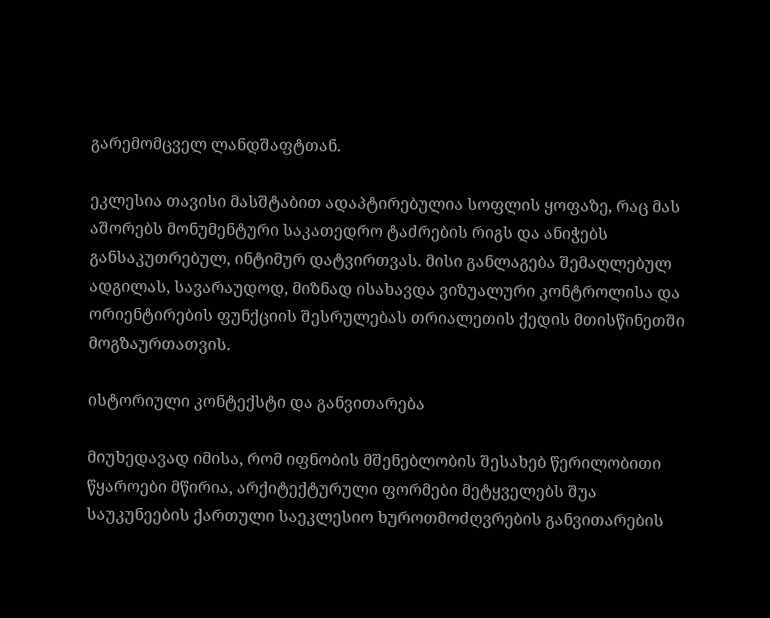გარემომცველ ლანდშაფტთან.

ეკლესია თავისი მასშტაბით ადაპტირებულია სოფლის ყოფაზე, რაც მას აშორებს მონუმენტური საკათედრო ტაძრების რიგს და ანიჭებს განსაკუთრებულ, ინტიმურ დატვირთვას. მისი განლაგება შემაღლებულ ადგილას, სავარაუდოდ, მიზნად ისახავდა ვიზუალური კონტროლისა და ორიენტირების ფუნქციის შესრულებას თრიალეთის ქედის მთისწინეთში მოგზაურთათვის.

ისტორიული კონტექსტი და განვითარება

მიუხედავად იმისა, რომ იფნობის მშენებლობის შესახებ წერილობითი წყაროები მწირია, არქიტექტურული ფორმები მეტყველებს შუა საუკუნეების ქართული საეკლესიო ხუროთმოძღვრების განვითარების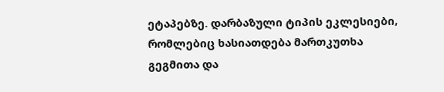ეტაპებზე. დარბაზული ტიპის ეკლესიები, რომლებიც ხასიათდება მართკუთხა გეგმითა და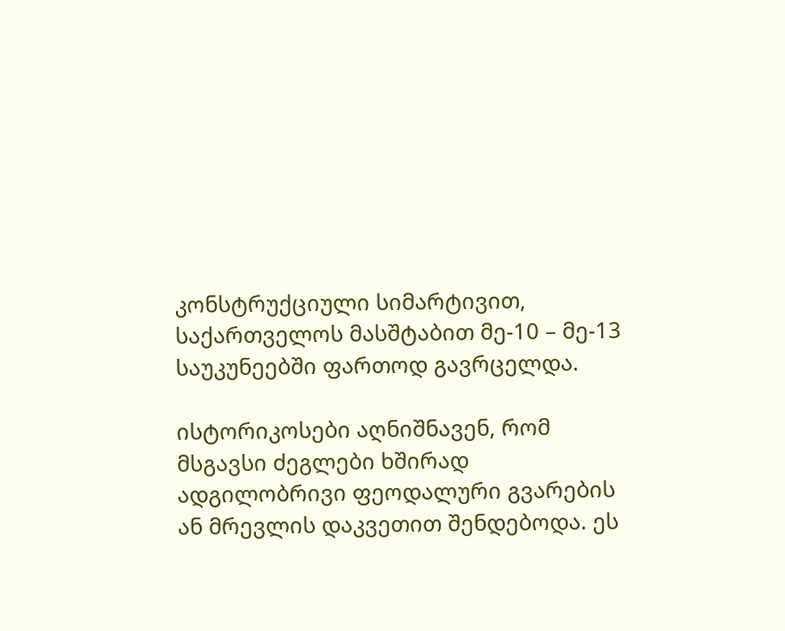კონსტრუქციული სიმარტივით, საქართველოს მასშტაბით მე-10 – მე-13 საუკუნეებში ფართოდ გავრცელდა.

ისტორიკოსები აღნიშნავენ, რომ მსგავსი ძეგლები ხშირად ადგილობრივი ფეოდალური გვარების ან მრევლის დაკვეთით შენდებოდა. ეს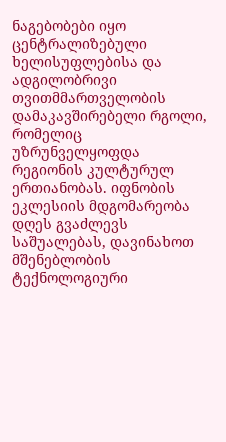ნაგებობები იყო ცენტრალიზებული ხელისუფლებისა და ადგილობრივი თვითმმართველობის დამაკავშირებელი რგოლი, რომელიც უზრუნველყოფდა რეგიონის კულტურულ ერთიანობას. იფნობის ეკლესიის მდგომარეობა დღეს გვაძლევს საშუალებას, დავინახოთ მშენებლობის ტექნოლოგიური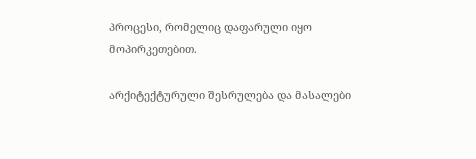პროცესი, რომელიც დაფარული იყო მოპირკეთებით.

არქიტექტურული შესრულება და მასალები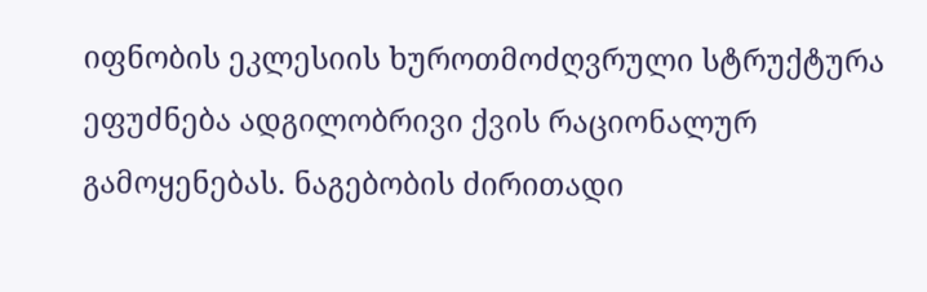იფნობის ეკლესიის ხუროთმოძღვრული სტრუქტურა ეფუძნება ადგილობრივი ქვის რაციონალურ გამოყენებას. ნაგებობის ძირითადი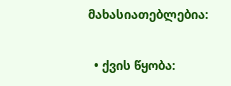მახასიათებლებია:

  • ქვის წყობა: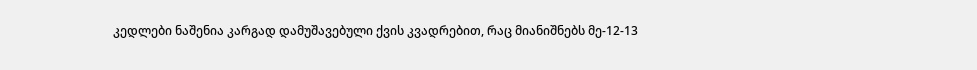კედლები ნაშენია კარგად დამუშავებული ქვის კვადრებით, რაც მიანიშნებს მე-12-13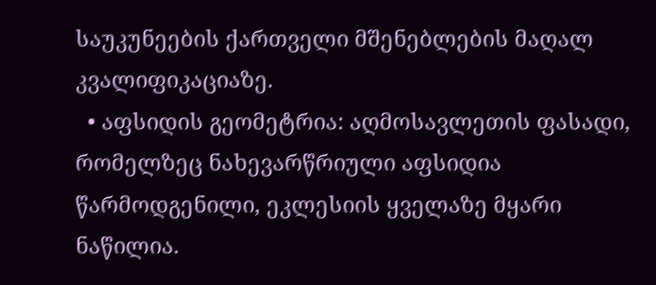საუკუნეების ქართველი მშენებლების მაღალ კვალიფიკაციაზე.
  • აფსიდის გეომეტრია: აღმოსავლეთის ფასადი, რომელზეც ნახევარწრიული აფსიდია წარმოდგენილი, ეკლესიის ყველაზე მყარი ნაწილია.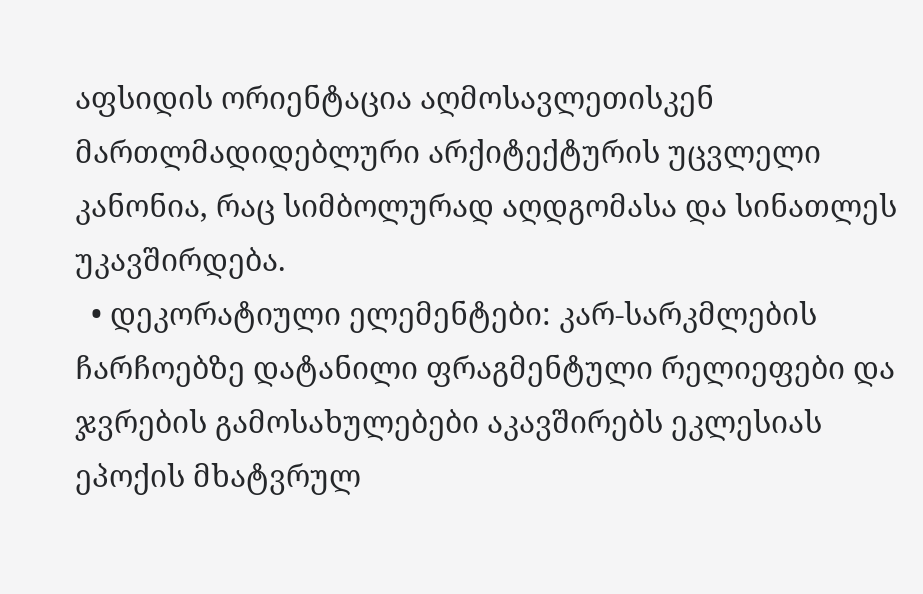აფსიდის ორიენტაცია აღმოსავლეთისკენ მართლმადიდებლური არქიტექტურის უცვლელი კანონია, რაც სიმბოლურად აღდგომასა და სინათლეს უკავშირდება.
  • დეკორატიული ელემენტები: კარ-სარკმლების ჩარჩოებზე დატანილი ფრაგმენტული რელიეფები და ჯვრების გამოსახულებები აკავშირებს ეკლესიას ეპოქის მხატვრულ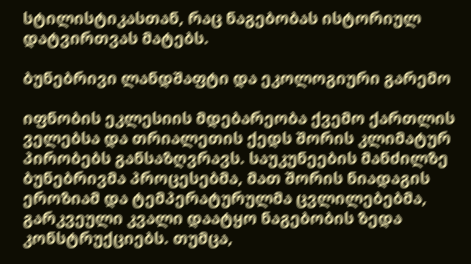სტილისტიკასთან, რაც ნაგებობას ისტორიულ დატვირთვას მატებს.

ბუნებრივი ლანდშაფტი და ეკოლოგიური გარემო

იფნობის ეკლესიის მდებარეობა ქვემო ქართლის ველებსა და თრიალეთის ქედს შორის კლიმატურ პირობებს განსაზღვრავს. საუკუნეების მანძილზე ბუნებრივმა პროცესებმა, მათ შორის ნიადაგის ეროზიამ და ტემპერატურულმა ცვლილებებმა, გარკვეული კვალი დაატყო ნაგებობის ზედა კონსტრუქციებს. თუმცა,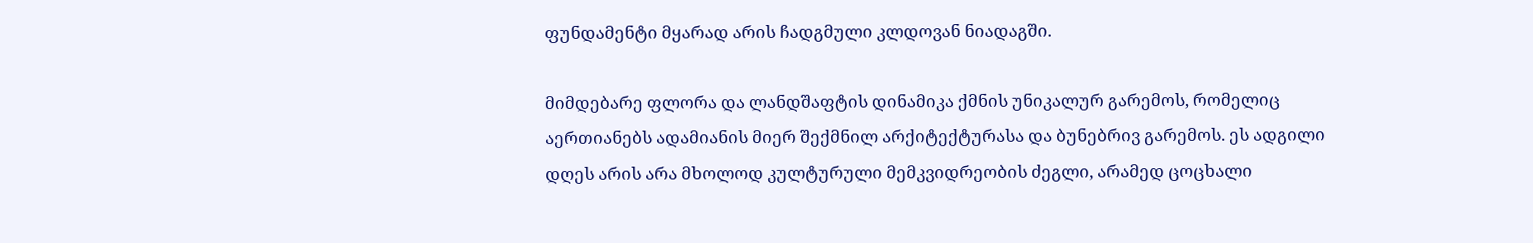ფუნდამენტი მყარად არის ჩადგმული კლდოვან ნიადაგში.

მიმდებარე ფლორა და ლანდშაფტის დინამიკა ქმნის უნიკალურ გარემოს, რომელიც აერთიანებს ადამიანის მიერ შექმნილ არქიტექტურასა და ბუნებრივ გარემოს. ეს ადგილი დღეს არის არა მხოლოდ კულტურული მემკვიდრეობის ძეგლი, არამედ ცოცხალი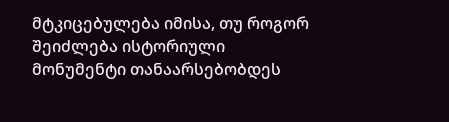მტკიცებულება იმისა, თუ როგორ შეიძლება ისტორიული მონუმენტი თანაარსებობდეს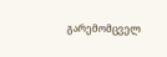გარემომცველ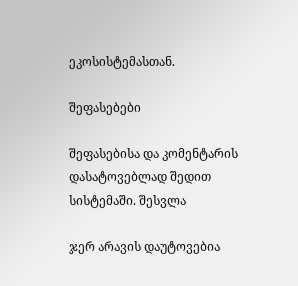ეკოსისტემასთან.

შეფასებები

შეფასებისა და კომენტარის დასატოვებლად შედით სისტემაში. შესვლა

ჯერ არავის დაუტოვებია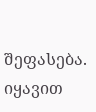შეფასება. იყავით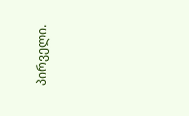პირველი.